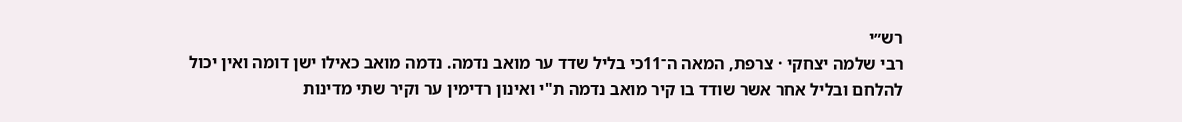רש״י
רבי שלמה יצחקי · צרפת, המאה ה־11כי בליל שדד ער מואב נדמה. נדמה מואב כאילו ישן דומה ואין יכול להלחם ובליל אחר אשר שודד בו קיר מואב נדמה ת"י ואינון רדימין ער וקיר שתי מדינות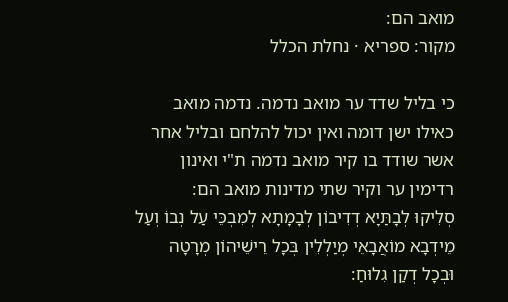מואב הם:
מקור: ספריא · נחלת הכלל

כי בליל שדד ער מואב נדמה. נדמה מואב כאילו ישן דומה ואין יכול להלחם ובליל אחר אשר שודד בו קיר מואב נדמה ת"י ואינון רדימין ער וקיר שתי מדינות מואב הם:
סְלִיקוּ לְבָתַּיָא דְדִיבוֹן לְבָמָתָא לְמִבְכֵּי עַל נְבוֹ וְעַל מֵידְבָא מוֹאֲבָאֵי מְיַלְלִין בְּכָל רֵישֵׁיהוֹן מְרָטָה וּבְכָל דְקַן גִלוּחַ: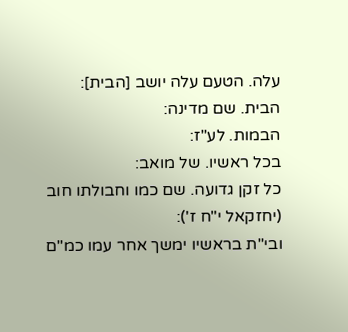עלה. הטעם עלה יושב [הבית]:
הבית. שם מדינה:
הבמות. לע"ז:
בכל ראשיו. של מואב:
כל זקן גדועה. שם כמו וחבולתו חוב (יחזקאל י"ח ז'):
ובי"ת בראשיו ימשך אחר עמו כמ"ם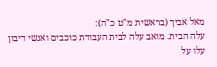מאל אביך (בראשית מ"ט כ"ה):
עלה הבית. מואב עלה לבית העבודת כוכבים ואנשי דיבון עלו על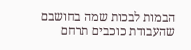הבמות לבכות שמה בחושבם שהעבודת כוכבים תרחם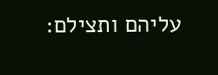עליהם ותצילם: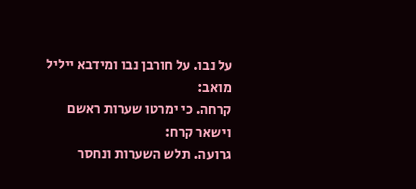על נבו. על חורבן נבו ומידבא ייליל מואב:
קרחה. כי ימרטו שערות ראשם וישאר קרח:
גרועה. תלש השערות ונחסר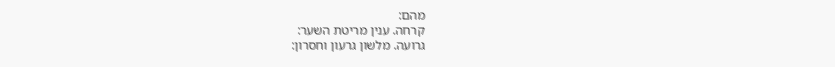מהם:
קרחה. ענין מריטת השער:
גרועה. מלשון גרעון וחסרון: